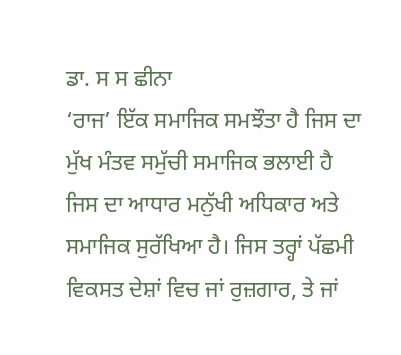ਡਾ. ਸ ਸ ਛੀਨਾ
‘ਰਾਜ’ ਇੱਕ ਸਮਾਜਿਕ ਸਮਝੌਤਾ ਹੈ ਜਿਸ ਦਾ ਮੁੱਖ ਮੰਤਵ ਸਮੁੱਚੀ ਸਮਾਜਿਕ ਭਲਾਈ ਹੈ ਜਿਸ ਦਾ ਆਧਾਰ ਮਨੁੱਖੀ ਅਧਿਕਾਰ ਅਤੇ ਸਮਾਜਿਕ ਸੁਰੱਖਿਆ ਹੈ। ਜਿਸ ਤਰ੍ਹਾਂ ਪੱਛਮੀ ਵਿਕਸਤ ਦੇਸ਼ਾਂ ਵਿਚ ਜਾਂ ਰੁਜ਼ਗਾਰ, ਤੇ ਜਾਂ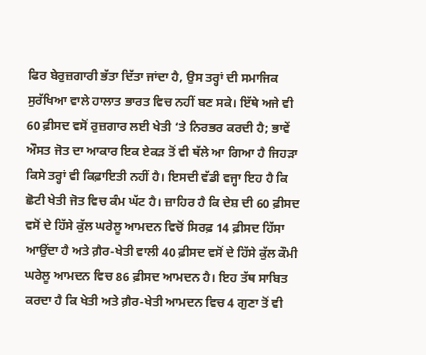ਫਿਰ ਬੇਰੁਜ਼ਗਾਰੀ ਭੱਤਾ ਦਿੱਤਾ ਜਾਂਦਾ ਹੈ, ਉਸ ਤਰ੍ਹਾਂ ਦੀ ਸਮਾਜਿਕ ਸੁਰੱਖਿਆ ਵਾਲੇ ਹਾਲਾਤ ਭਾਰਤ ਵਿਚ ਨਹੀਂ ਬਣ ਸਕੇ। ਇੱਥੇ ਅਜੇ ਵੀ 60 ਫ਼ੀਸਦ ਵਸੋਂ ਰੁਜ਼ਗਾਰ ਲਈ ਖੇਤੀ ‘ਤੇ ਨਿਰਭਰ ਕਰਦੀ ਹੈ; ਭਾਵੇਂ ਔਸਤ ਜੋਤ ਦਾ ਆਕਾਰ ਇਕ ਏਕੜ ਤੋਂ ਵੀ ਥੱਲੇ ਆ ਗਿਆ ਹੈ ਜਿਹੜਾ ਕਿਸੇ ਤਰ੍ਹਾਂ ਵੀ ਕਿਫ਼ਾਇਤੀ ਨਹੀਂ ਹੈ। ਇਸਦੀ ਵੱਡੀ ਵਜ੍ਹਾ ਇਹ ਹੈ ਕਿ ਛੋਟੀ ਖੇਤੀ ਜੋਤ ਵਿਚ ਕੰਮ ਘੱਟ ਹੈ। ਜ਼ਾਹਿਰ ਹੈ ਕਿ ਦੇਸ਼ ਦੀ 60 ਫ਼ੀਸਦ ਵਸੋਂ ਦੇ ਹਿੱਸੇ ਕੁੱਲ ਘਰੇਲੂ ਆਮਦਨ ਵਿਚੋਂ ਸਿਰਫ਼ 14 ਫ਼ੀਸਦ ਹਿੱਸਾ ਆਉਂਦਾ ਹੈ ਅਤੇ ਗ਼ੈਰ-ਖੇਤੀ ਵਾਲੀ 40 ਫ਼ੀਸਦ ਵਸੋਂ ਦੇ ਹਿੱਸੇ ਕੁੱਲ ਕੌਮੀ ਘਰੇਲੂ ਆਮਦਨ ਵਿਚ 86 ਫ਼ੀਸਦ ਆਮਦਨ ਹੈ। ਇਹ ਤੱਥ ਸਾਬਿਤ ਕਰਦਾ ਹੈ ਕਿ ਖੇਤੀ ਅਤੇ ਗ਼ੈਰ-ਖੇਤੀ ਆਮਦਨ ਵਿਚ 4 ਗੁਣਾ ਤੋਂ ਵੀ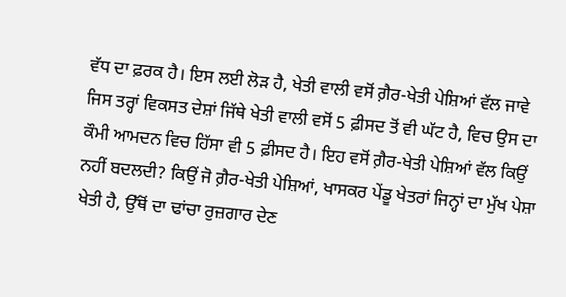ਵੱਧ ਦਾ ਫ਼ਰਕ ਹੈ। ਇਸ ਲਈ ਲੋੜ ਹੈ, ਖੇਤੀ ਵਾਲੀ ਵਸੋਂ ਗ਼ੈਰ-ਖੇਤੀ ਪੇਸ਼ਿਆਂ ਵੱਲ ਜਾਵੇ ਜਿਸ ਤਰ੍ਹਾਂ ਵਿਕਸਤ ਦੇਸ਼ਾਂ ਜਿੱਥੇ ਖੇਤੀ ਵਾਲੀ ਵਸੋਂ 5 ਫ਼ੀਸਦ ਤੋਂ ਵੀ ਘੱਟ ਹੈ, ਵਿਚ ਉਸ ਦਾ ਕੌਮੀ ਆਮਦਨ ਵਿਚ ਹਿੱਸਾ ਵੀ 5 ਫ਼ੀਸਦ ਹੈ। ਇਹ ਵਸੋਂ ਗ਼ੈਰ-ਖੇਤੀ ਪੇਸ਼ਿਆਂ ਵੱਲ ਕਿਉਂ ਨਹੀਂ ਬਦਲਦੀ? ਕਿਉਂ ਜੋ ਗ਼ੈਰ-ਖੇਤੀ ਪੇਸ਼ਿਆਂ, ਖਾਸਕਰ ਪੇਂਡੂ ਖੇਤਰਾਂ ਜਿਨ੍ਹਾਂ ਦਾ ਮੁੱਖ ਪੇਸ਼ਾ ਖੇਤੀ ਹੈ, ਉੱਥੋਂ ਦਾ ਢਾਂਚਾ ਰੁਜ਼ਗਾਰ ਦੇਣ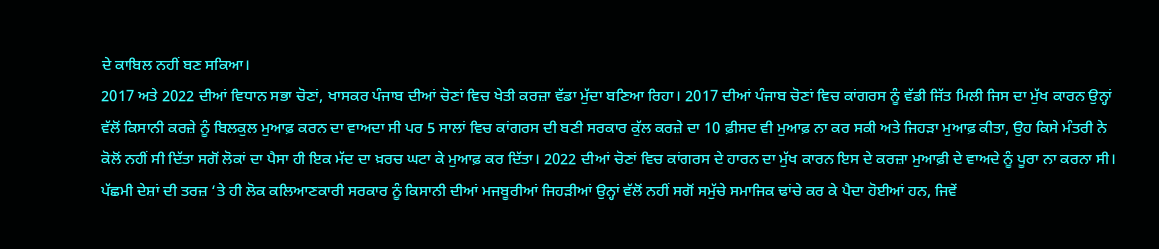ਦੇ ਕਾਬਿਲ ਨਹੀਂ ਬਣ ਸਕਿਆ।
2017 ਅਤੇ 2022 ਦੀਆਂ ਵਿਧਾਨ ਸਭਾ ਚੋਣਾਂ, ਖਾਸਕਰ ਪੰਜਾਬ ਦੀਆਂ ਚੋਣਾਂ ਵਿਚ ਖੇਤੀ ਕਰਜ਼ਾ ਵੱਡਾ ਮੁੱਦਾ ਬਣਿਆ ਰਿਹਾ। 2017 ਦੀਆਂ ਪੰਜਾਬ ਚੋਣਾਂ ਵਿਚ ਕਾਂਗਰਸ ਨੂੰ ਵੱਡੀ ਜਿੱਤ ਮਿਲੀ ਜਿਸ ਦਾ ਮੁੱਖ ਕਾਰਨ ਉਨ੍ਹਾਂ ਵੱਲੋਂ ਕਿਸਾਨੀ ਕਰਜ਼ੇ ਨੂੰ ਬਿਲਕੁਲ ਮੁਆਫ਼ ਕਰਨ ਦਾ ਵਾਅਦਾ ਸੀ ਪਰ 5 ਸਾਲਾਂ ਵਿਚ ਕਾਂਗਰਸ ਦੀ ਬਣੀ ਸਰਕਾਰ ਕੁੱਲ ਕਰਜ਼ੇ ਦਾ 10 ਫ਼ੀਸਦ ਵੀ ਮੁਆਫ਼ ਨਾ ਕਰ ਸਕੀ ਅਤੇ ਜਿਹੜਾ ਮੁਆਫ਼ ਕੀਤਾ, ਉਹ ਕਿਸੇ ਮੰਤਰੀ ਨੇ ਕੋਲੋਂ ਨਹੀਂ ਸੀ ਦਿੱਤਾ ਸਗੋਂ ਲੋਕਾਂ ਦਾ ਪੈਸਾ ਹੀ ਇਕ ਮੱਦ ਦਾ ਖ਼ਰਚ ਘਟਾ ਕੇ ਮੁਆਫ਼ ਕਰ ਦਿੱਤਾ। 2022 ਦੀਆਂ ਚੋਣਾਂ ਵਿਚ ਕਾਂਗਰਸ ਦੇ ਹਾਰਨ ਦਾ ਮੁੱਖ ਕਾਰਨ ਇਸ ਦੇ ਕਰਜ਼ਾ ਮੁਆਫ਼ੀ ਦੇ ਵਾਅਦੇ ਨੂੰ ਪੂਰਾ ਨਾ ਕਰਨਾ ਸੀ।
ਪੱਛਮੀ ਦੇਸ਼ਾਂ ਦੀ ਤਰਜ਼ ‘ਤੇ ਹੀ ਲੋਕ ਕਲਿਆਣਕਾਰੀ ਸਰਕਾਰ ਨੂੰ ਕਿਸਾਨੀ ਦੀਆਂ ਮਜਬੂਰੀਆਂ ਜਿਹੜੀਆਂ ਉਨ੍ਹਾਂ ਵੱਲੋਂ ਨਹੀਂ ਸਗੋਂ ਸਮੁੱਚੇ ਸਮਾਜਿਕ ਢਾਂਚੇ ਕਰ ਕੇ ਪੈਦਾ ਹੋਈਆਂ ਹਨ, ਜਿਵੇਂ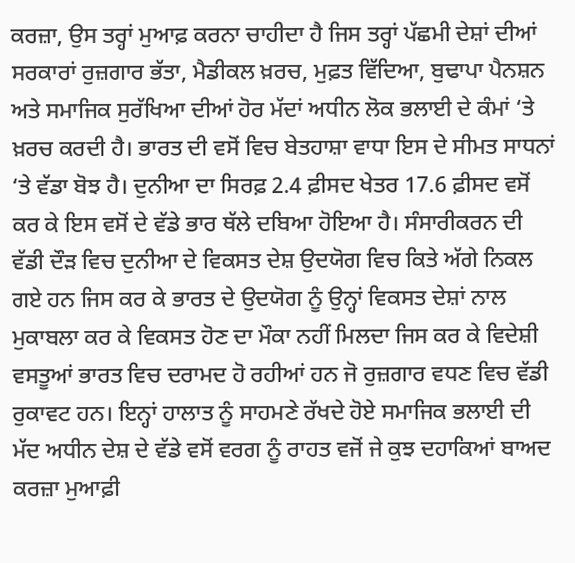ਕਰਜ਼ਾ, ਉਸ ਤਰ੍ਹਾਂ ਮੁਆਫ਼ ਕਰਨਾ ਚਾਹੀਦਾ ਹੈ ਜਿਸ ਤਰ੍ਹਾਂ ਪੱਛਮੀ ਦੇਸ਼ਾਂ ਦੀਆਂ ਸਰਕਾਰਾਂ ਰੁਜ਼ਗਾਰ ਭੱਤਾ, ਮੈਡੀਕਲ ਖ਼ਰਚ, ਮੁਫ਼ਤ ਵਿੱਦਿਆ, ਬੁਢਾਪਾ ਪੈਨਸ਼ਨ ਅਤੇ ਸਮਾਜਿਕ ਸੁਰੱਖਿਆ ਦੀਆਂ ਹੋਰ ਮੱਦਾਂ ਅਧੀਨ ਲੋਕ ਭਲਾਈ ਦੇ ਕੰਮਾਂ ‘ਤੇ ਖ਼ਰਚ ਕਰਦੀ ਹੈ। ਭਾਰਤ ਦੀ ਵਸੋਂ ਵਿਚ ਬੇਤਹਾਸ਼ਾ ਵਾਧਾ ਇਸ ਦੇ ਸੀਮਤ ਸਾਧਨਾਂ ‘ਤੇ ਵੱਡਾ ਬੋਝ ਹੈ। ਦੁਨੀਆ ਦਾ ਸਿਰਫ਼ 2.4 ਫ਼ੀਸਦ ਖੇਤਰ 17.6 ਫ਼ੀਸਦ ਵਸੋਂ ਕਰ ਕੇ ਇਸ ਵਸੋਂ ਦੇ ਵੱਡੇ ਭਾਰ ਥੱਲੇ ਦਬਿਆ ਹੋਇਆ ਹੈ। ਸੰਸਾਰੀਕਰਨ ਦੀ ਵੱਡੀ ਦੌੜ ਵਿਚ ਦੁਨੀਆ ਦੇ ਵਿਕਸਤ ਦੇਸ਼ ਉਦਯੋਗ ਵਿਚ ਕਿਤੇ ਅੱਗੇ ਨਿਕਲ ਗਏ ਹਨ ਜਿਸ ਕਰ ਕੇ ਭਾਰਤ ਦੇ ਉਦਯੋਗ ਨੂੰ ਉਨ੍ਹਾਂ ਵਿਕਸਤ ਦੇਸ਼ਾਂ ਨਾਲ ਮੁਕਾਬਲਾ ਕਰ ਕੇ ਵਿਕਸਤ ਹੋਣ ਦਾ ਮੌਕਾ ਨਹੀਂ ਮਿਲਦਾ ਜਿਸ ਕਰ ਕੇ ਵਿਦੇਸ਼ੀ ਵਸਤੂਆਂ ਭਾਰਤ ਵਿਚ ਦਰਾਮਦ ਹੋ ਰਹੀਆਂ ਹਨ ਜੋ ਰੁਜ਼ਗਾਰ ਵਧਣ ਵਿਚ ਵੱਡੀ ਰੁਕਾਵਟ ਹਨ। ਇਨ੍ਹਾਂ ਹਾਲਾਤ ਨੂੰ ਸਾਹਮਣੇ ਰੱਖਦੇ ਹੋਏ ਸਮਾਜਿਕ ਭਲਾਈ ਦੀ ਮੱਦ ਅਧੀਨ ਦੇਸ਼ ਦੇ ਵੱਡੇ ਵਸੋਂ ਵਰਗ ਨੂੰ ਰਾਹਤ ਵਜੋਂ ਜੇ ਕੁਝ ਦਹਾਕਿਆਂ ਬਾਅਦ ਕਰਜ਼ਾ ਮੁਆਫ਼ੀ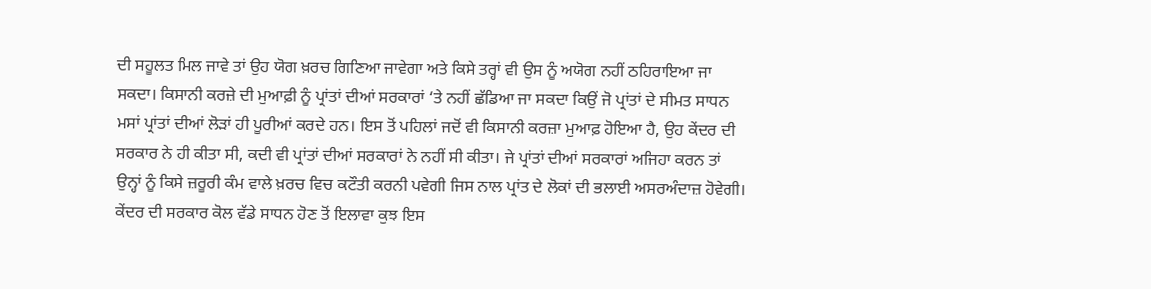ਦੀ ਸਹੂਲਤ ਮਿਲ ਜਾਵੇ ਤਾਂ ਉਹ ਯੋਗ ਖ਼ਰਚ ਗਿਣਿਆ ਜਾਵੇਗਾ ਅਤੇ ਕਿਸੇ ਤਰ੍ਹਾਂ ਵੀ ਉਸ ਨੂੰ ਅਯੋਗ ਨਹੀਂ ਠਹਿਰਾਇਆ ਜਾ ਸਕਦਾ। ਕਿਸਾਨੀ ਕਰਜ਼ੇ ਦੀ ਮੁਆਫ਼ੀ ਨੂੰ ਪ੍ਰਾਂਤਾਂ ਦੀਆਂ ਸਰਕਾਰਾਂ ‘ਤੇ ਨਹੀਂ ਛੱਡਿਆ ਜਾ ਸਕਦਾ ਕਿਉਂ ਜੋ ਪ੍ਰਾਂਤਾਂ ਦੇ ਸੀਮਤ ਸਾਧਨ ਮਸਾਂ ਪ੍ਰਾਂਤਾਂ ਦੀਆਂ ਲੋੜਾਂ ਹੀ ਪੂਰੀਆਂ ਕਰਦੇ ਹਨ। ਇਸ ਤੋਂ ਪਹਿਲਾਂ ਜਦੋਂ ਵੀ ਕਿਸਾਨੀ ਕਰਜ਼ਾ ਮੁਆਫ਼ ਹੋਇਆ ਹੈ, ਉਹ ਕੇਂਦਰ ਦੀ ਸਰਕਾਰ ਨੇ ਹੀ ਕੀਤਾ ਸੀ, ਕਦੀ ਵੀ ਪ੍ਰਾਂਤਾਂ ਦੀਆਂ ਸਰਕਾਰਾਂ ਨੇ ਨਹੀਂ ਸੀ ਕੀਤਾ। ਜੇ ਪ੍ਰਾਂਤਾਂ ਦੀਆਂ ਸਰਕਾਰਾਂ ਅਜਿਹਾ ਕਰਨ ਤਾਂ ਉਨ੍ਹਾਂ ਨੂੰ ਕਿਸੇ ਜ਼ਰੂਰੀ ਕੰਮ ਵਾਲੇ ਖ਼ਰਚ ਵਿਚ ਕਟੌਤੀ ਕਰਨੀ ਪਵੇਗੀ ਜਿਸ ਨਾਲ ਪ੍ਰਾਂਤ ਦੇ ਲੋਕਾਂ ਦੀ ਭਲਾਈ ਅਸਰਅੰਦਾਜ਼ ਹੋਵੇਗੀ। ਕੇਂਦਰ ਦੀ ਸਰਕਾਰ ਕੋਲ ਵੱਡੇ ਸਾਧਨ ਹੋਣ ਤੋਂ ਇਲਾਵਾ ਕੁਝ ਇਸ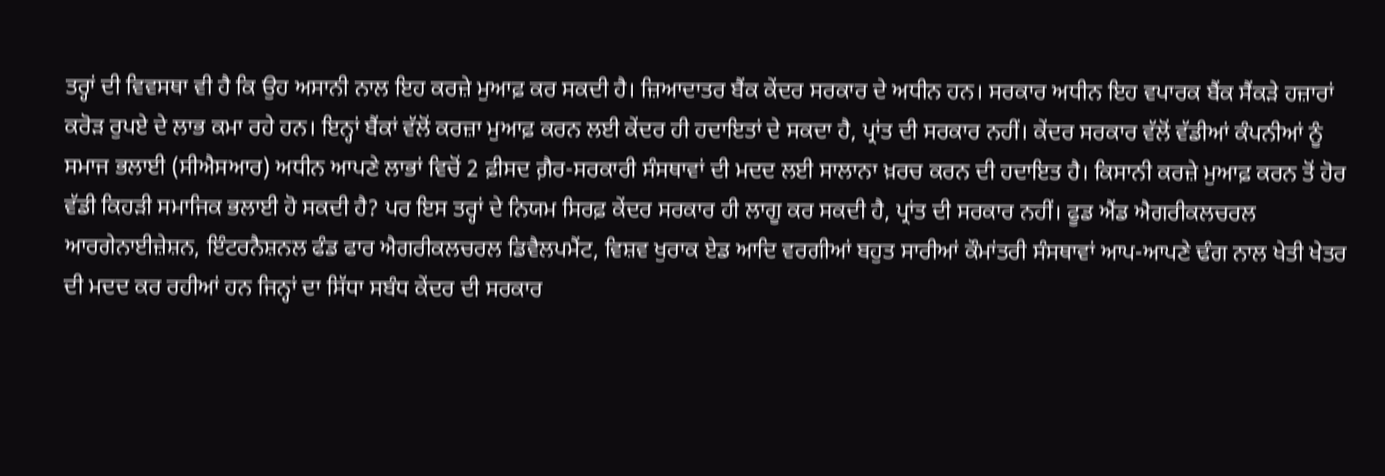ਤਰ੍ਹਾਂ ਦੀ ਵਿਵਸਥਾ ਵੀ ਹੈ ਕਿ ਉਹ ਅਸਾਨੀ ਨਾਲ ਇਹ ਕਰਜ਼ੇ ਮੁਆਫ਼ ਕਰ ਸਕਦੀ ਹੈ। ਜ਼ਿਆਦਾਤਰ ਬੈਂਕ ਕੇਂਦਰ ਸਰਕਾਰ ਦੇ ਅਧੀਨ ਹਨ। ਸਰਕਾਰ ਅਧੀਨ ਇਹ ਵਪਾਰਕ ਬੈਂਕ ਸੈਂਕੜੇ ਹਜ਼ਾਰਾਂ ਕਰੋੜ ਰੁਪਏ ਦੇ ਲਾਭ ਕਮਾ ਰਹੇ ਹਨ। ਇਨ੍ਹਾਂ ਬੈਂਕਾਂ ਵੱਲੋਂ ਕਰਜ਼ਾ ਮੁਆਫ਼ ਕਰਨ ਲਈ ਕੇਂਦਰ ਹੀ ਹਦਾਇਤਾਂ ਦੇ ਸਕਦਾ ਹੈ, ਪ੍ਰਾਂਤ ਦੀ ਸਰਕਾਰ ਨਹੀਂ। ਕੇਂਦਰ ਸਰਕਾਰ ਵੱਲੋਂ ਵੱਡੀਆਂ ਕੰਪਨੀਆਂ ਨੂੰ ਸਮਾਜ ਭਲਾਈ (ਸੀਐਸਆਰ) ਅਧੀਨ ਆਪਣੇ ਲਾਭਾਂ ਵਿਚੋਂ 2 ਫ਼ੀਸਦ ਗ਼ੈਰ-ਸਰਕਾਰੀ ਸੰਸਥਾਵਾਂ ਦੀ ਮਦਦ ਲਈ ਸਾਲਾਨਾ ਖ਼ਰਚ ਕਰਨ ਦੀ ਹਦਾਇਤ ਹੈ। ਕਿਸਾਨੀ ਕਰਜ਼ੇ ਮੁਆਫ਼ ਕਰਨ ਤੋਂ ਹੋਰ ਵੱਡੀ ਕਿਹੜੀ ਸਮਾਜਿਕ ਭਲਾਈ ਹੋ ਸਕਦੀ ਹੈ? ਪਰ ਇਸ ਤਰ੍ਹਾਂ ਦੇ ਨਿਯਮ ਸਿਰਫ਼ ਕੇਂਦਰ ਸਰਕਾਰ ਹੀ ਲਾਗੂ ਕਰ ਸਕਦੀ ਹੈ, ਪ੍ਰਾਂਤ ਦੀ ਸਰਕਾਰ ਨਹੀਂ। ਫੂਡ ਐਂਡ ਐਗਰੀਕਲਚਰਲ ਆਰਗੇਨਾਈਜ਼ੇਸ਼ਨ, ਇੰਟਰਨੈਸ਼ਨਲ ਫੰਡ ਫਾਰ ਐਗਰੀਕਲਚਰਲ ਡਿਵੈਲਪਮੈਂਟ, ਵਿਸ਼ਵ ਖੁਰਾਕ ਏਡ ਆਦਿ ਵਰਗੀਆਂ ਬਹੁਤ ਸਾਰੀਆਂ ਕੌਮਾਂਤਰੀ ਸੰਸਥਾਵਾਂ ਆਪ-ਆਪਣੇ ਢੰਗ ਨਾਲ ਖੇਤੀ ਖੇਤਰ ਦੀ ਮਦਦ ਕਰ ਰਹੀਆਂ ਹਨ ਜਿਨ੍ਹਾਂ ਦਾ ਸਿੱਧਾ ਸਬੰਧ ਕੇਂਦਰ ਦੀ ਸਰਕਾਰ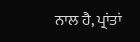ਨਾਲ ਹੈ, ਪ੍ਰਾਂਤਾਂ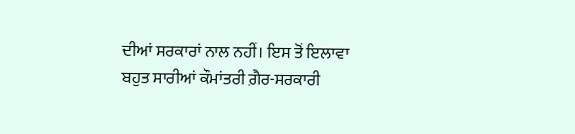ਦੀਆਂ ਸਰਕਾਰਾਂ ਨਾਲ ਨਹੀਂ। ਇਸ ਤੋਂ ਇਲਾਵਾ ਬਹੁਤ ਸਾਰੀਆਂ ਕੌਮਾਂਤਰੀ ਗ਼ੈਰ-ਸਰਕਾਰੀ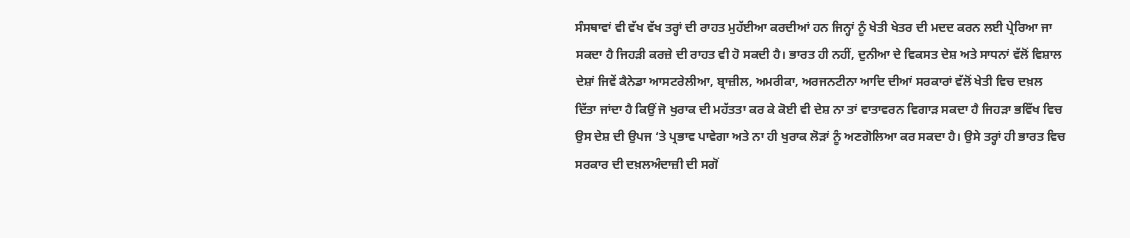ਸੰਸਥਾਵਾਂ ਵੀ ਵੱਖ ਵੱਖ ਤਰ੍ਹਾਂ ਦੀ ਰਾਹਤ ਮੁਹੱਈਆ ਕਰਦੀਆਂ ਹਨ ਜਿਨ੍ਹਾਂ ਨੂੰ ਖੇਤੀ ਖੇਤਰ ਦੀ ਮਦਦ ਕਰਨ ਲਈ ਪ੍ਰੇਰਿਆ ਜਾ ਸਕਦਾ ਹੈ ਜਿਹੜੀ ਕਰਜ਼ੇ ਦੀ ਰਾਹਤ ਵੀ ਹੋ ਸਕਦੀ ਹੈ। ਭਾਰਤ ਹੀ ਨਹੀਂ, ਦੁਨੀਆ ਦੇ ਵਿਕਸਤ ਦੇਸ਼ ਅਤੇ ਸਾਧਨਾਂ ਵੱਲੋਂ ਵਿਸ਼ਾਲ ਦੇਸ਼ਾਂ ਜਿਵੇਂ ਕੈਨੇਡਾ ਆਸਟਰੇਲੀਆ, ਬ੍ਰਾਜ਼ੀਲ, ਅਮਰੀਕਾ, ਅਰਜਨਟੀਨਾ ਆਦਿ ਦੀਆਂ ਸਰਕਾਰਾਂ ਵੱਲੋਂ ਖੇਤੀ ਵਿਚ ਦਖ਼ਲ ਦਿੱਤਾ ਜਾਂਦਾ ਹੈ ਕਿਉਂ ਜੋ ਖੁਰਾਕ ਦੀ ਮਹੱਤਤਾ ਕਰ ਕੇ ਕੋਈ ਵੀ ਦੇਸ਼ ਨਾ ਤਾਂ ਵਾਤਾਵਰਨ ਵਿਗਾੜ ਸਕਦਾ ਹੈ ਜਿਹੜਾ ਭਵਿੱਖ ਵਿਚ ਉਸ ਦੇਸ਼ ਦੀ ਉਪਜ ‘ਤੇ ਪ੍ਰਭਾਵ ਪਾਵੇਗਾ ਅਤੇ ਨਾ ਹੀ ਖੁਰਾਕ ਲੋੜਾਂ ਨੂੰ ਅਣਗੋਲਿਆ ਕਰ ਸਕਦਾ ਹੈ। ਉਸੇ ਤਰ੍ਹਾਂ ਹੀ ਭਾਰਤ ਵਿਚ ਸਰਕਾਰ ਦੀ ਦਖ਼ਲਅੰਦਾਜ਼ੀ ਦੀ ਸਗੋਂ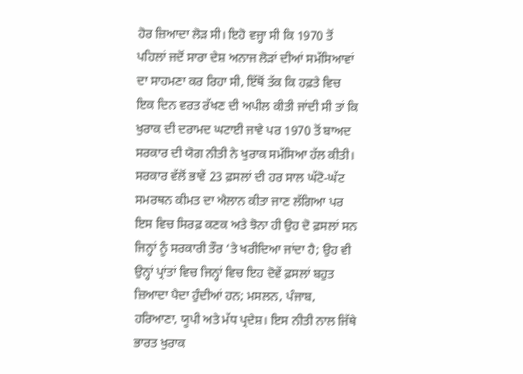ਹੋਰ ਜ਼ਿਆਦਾ ਲੋੜ ਸੀ। ਇਹੋ ਵਜ੍ਹਾ ਸੀ ਕਿ 1970 ਤੋਂ ਪਹਿਲਾਂ ਜਦੋਂ ਸਾਰਾ ਦੇਸ਼ ਅਨਾਜ ਲੋੜਾਂ ਦੀਆਂ ਸਮੱਸਿਆਵਾਂ ਦਾ ਸਾਹਮਣਾ ਕਰ ਰਿਹਾ ਸੀ, ਇੱਥੋਂ ਤੱਕ ਕਿ ਹਫ਼ਤੇ ਵਿਚ ਇਕ ਦਿਨ ਵਰਤ ਰੱਖਣ ਦੀ ਅਪੀਲ ਕੀਤੀ ਜਾਂਦੀ ਸੀ ਤਾਂ ਕਿ ਖੁਰਾਕ ਦੀ ਦਰਾਮਦ ਘਟਾਈ ਜਾਵੇ ਪਰ 1970 ਤੋਂ ਬਾਅਦ ਸਰਕਾਰ ਦੀ ਯੋਗ ਨੀਤੀ ਨੇ ਖੁਰਾਕ ਸਮੱਸਿਆ ਹੱਲ ਕੀਤੀ। ਸਰਕਾਰ ਵੱਲੋਂ ਭਾਵੇਂ 23 ਫ਼ਸਲਾਂ ਦੀ ਹਰ ਸਾਲ ਘੱਟੋ-ਘੱਟ ਸਮਰਥਨ ਕੀਮਤ ਦਾ ਐਲਾਨ ਕੀਤਾ ਜਾਣ ਲੱਗਿਆ ਪਰ ਇਸ ਵਿਚ ਸਿਰਫ਼ ਕਣਕ ਅਤੇ ਝੋਨਾ ਹੀ ਉਹ ਦੋ ਫ਼ਸਲਾਂ ਸਨ ਜਿਨ੍ਹਾਂ ਨੂੰ ਸਰਕਾਰੀ ਤੌਰ ‘ਤੇ ਖਰੀਦਿਆ ਜਾਂਦਾ ਹੈ; ਉਹ ਵੀ ਉਨ੍ਹਾਂ ਪ੍ਰਾਂਤਾਂ ਵਿਚ ਜਿਨ੍ਹਾਂ ਵਿਚ ਇਹ ਦੋਵੇਂ ਫ਼ਸਲਾਂ ਬਹੁਤ ਜ਼ਿਆਦਾ ਪੈਦਾ ਹੁੰਦੀਆਂ ਹਨ; ਮਸਲਨ, ਪੰਜਾਬ, ਹਰਿਆਣਾ, ਯੂਪੀ ਅਤੇ ਮੱਧ ਪ੍ਰਦੇਸ਼। ਇਸ ਨੀਤੀ ਨਾਲ ਜਿੱਥੇ ਭਾਰਤ ਖੁਰਾਕ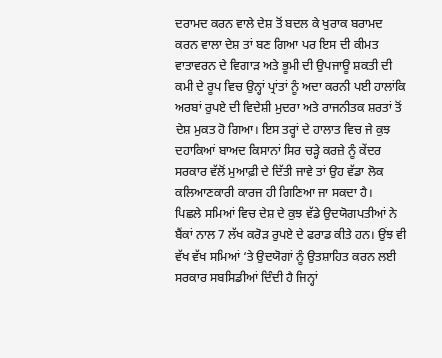ਦਰਾਮਦ ਕਰਨ ਵਾਲੇ ਦੇਸ਼ ਤੋਂ ਬਦਲ ਕੇ ਖੁਰਾਕ ਬਰਾਮਦ ਕਰਨ ਵਾਲਾ ਦੇਸ਼ ਤਾਂ ਬਣ ਗਿਆ ਪਰ ਇਸ ਦੀ ਕੀਮਤ ਵਾਤਾਵਰਨ ਦੇ ਵਿਗਾੜ ਅਤੇ ਭੂਮੀ ਦੀ ਉਪਜਾਊ ਸ਼ਕਤੀ ਦੀ ਕਮੀ ਦੇ ਰੂਪ ਵਿਚ ਉਨ੍ਹਾਂ ਪ੍ਰਾਂਤਾਂ ਨੂੰ ਅਦਾ ਕਰਨੀ ਪਈ ਹਾਲਾਂਕਿ ਅਰਬਾਂ ਰੁਪਏ ਦੀ ਵਿਦੇਸ਼ੀ ਮੁਦਰਾ ਅਤੇ ਰਾਜਨੀਤਕ ਸ਼ਰਤਾਂ ਤੋਂ ਦੇਸ਼ ਮੁਕਤ ਹੋ ਗਿਆ। ਇਸ ਤਰ੍ਹਾਂ ਦੇ ਹਾਲਾਤ ਵਿਚ ਜੇ ਕੁਝ ਦਹਾਕਿਆਂ ਬਾਅਦ ਕਿਸਾਨਾਂ ਸਿਰ ਚੜ੍ਹੇ ਕਰਜ਼ੇ ਨੂੰ ਕੇਂਦਰ ਸਰਕਾਰ ਵੱਲੋਂ ਮੁਆਫ਼ੀ ਦੇ ਦਿੱਤੀ ਜਾਵੇ ਤਾਂ ਉਹ ਵੱਡਾ ਲੋਕ ਕਲਿਆਣਕਾਰੀ ਕਾਰਜ ਹੀ ਗਿਣਿਆ ਜਾ ਸਕਦਾ ਹੈ।
ਪਿਛਲੇ ਸਮਿਆਂ ਵਿਚ ਦੇਸ਼ ਦੇ ਕੁਝ ਵੱਡੇ ਉਦਯੋਗਪਤੀਆਂ ਨੇ ਬੈਂਕਾਂ ਨਾਲ 7 ਲੱਖ ਕਰੋੜ ਰੁਪਏ ਦੇ ਫਰਾਡ ਕੀਤੇ ਹਨ। ਉਂਝ ਵੀ ਵੱਖ ਵੱਖ ਸਮਿਆਂ ‘ਤੇ ਉਦਯੋਗਾਂ ਨੂੰ ਉਤਸ਼ਾਹਿਤ ਕਰਨ ਲਈ ਸਰਕਾਰ ਸਬਸਿਡੀਆਂ ਦਿੰਦੀ ਹੈ ਜਿਨ੍ਹਾਂ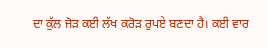ਦਾ ਕੁੱਲ ਜੋੜ ਕਈ ਲੱਖ ਕਰੋੜ ਰੁਪਏ ਬਣਦਾ ਹੈ। ਕਈ ਵਾਰ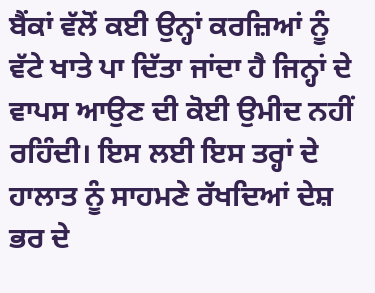ਬੈਂਕਾਂ ਵੱਲੋਂ ਕਈ ਉਨ੍ਹਾਂ ਕਰਜ਼ਿਆਂ ਨੂੰ ਵੱਟੇ ਖਾਤੇ ਪਾ ਦਿੱਤਾ ਜਾਂਦਾ ਹੈ ਜਿਨ੍ਹਾਂ ਦੇ ਵਾਪਸ ਆਉਣ ਦੀ ਕੋਈ ਉਮੀਦ ਨਹੀਂ ਰਹਿੰਦੀ। ਇਸ ਲਈ ਇਸ ਤਰ੍ਹਾਂ ਦੇ ਹਾਲਾਤ ਨੂੰ ਸਾਹਮਣੇ ਰੱਖਦਿਆਂ ਦੇਸ਼ ਭਰ ਦੇ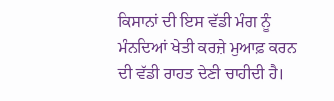ਕਿਸਾਨਾਂ ਦੀ ਇਸ ਵੱਡੀ ਮੰਗ ਨੂੰ ਮੰਨਦਿਆਂ ਖੇਤੀ ਕਰਜ਼ੇ ਮੁਆਫ਼ ਕਰਨ ਦੀ ਵੱਡੀ ਰਾਹਤ ਦੇਣੀ ਚਾਹੀਦੀ ਹੈ।